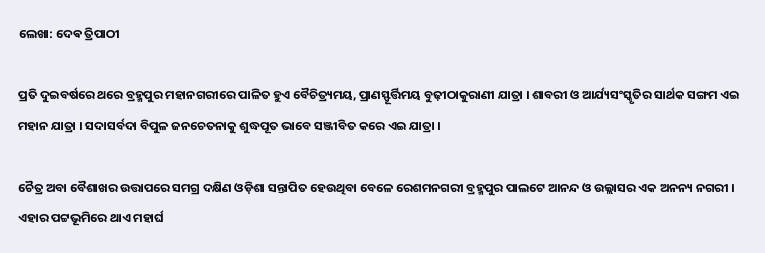ଲେଖା: ଦେଵ ତ୍ରିପାଠୀ

ପ୍ରତି ଦୁଇବର୍ଷରେ ଥରେ ବ୍ରହ୍ମପୁର ମହାନଗରୀରେ ପାଳିତ ହୁଏ ବୈଚିତ୍ର୍ୟମୟ, ପ୍ରାଣସ୍ଫୂର୍ତ୍ତିମୟ ବୁଢ଼ୀଠାକୁରାଣୀ ଯାତ୍ରା । ଶାବରୀ ଓ ଆର୍ଯ୍ୟସଂସ୍କୃତିର ସାର୍ଥକ ସଙ୍ଗମ ଏଇ ମହାନ ଯାତ୍ରା । ସଦାସର୍ବଦା ବିପୁଳ ଜନଚେତନାକୁ ଶୁଦ୍ଧପୂତ ଭାବେ ସଞ୍ଜୀବିତ କରେ ଏଇ ଯାତ୍ରା ।

ଚୈତ୍ର ଅବା ବୈଶାଖର ଉତ୍ତାପରେ ସମଗ୍ର ଦକ୍ଷିଣ ଓଡ଼ିଶା ସନ୍ତାପିତ ହେଉଥିବା ବେଳେ ରେଶମନଗରୀ ବ୍ରହ୍ମପୁର ପାଲଟେ ଆନନ୍ଦ ଓ ଉଲ୍ଲାସର ଏକ ଅନନ୍ୟ ନଗରୀ । ଏହାର ପଟ୍ଟଭୂମିରେ ଥାଏ ମହାର୍ଘ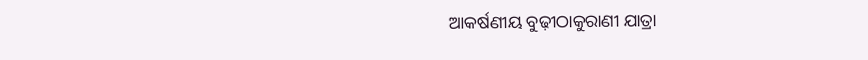ଆକର୍ଷଣୀୟ ବୁଢ଼ୀଠାକୁରାଣୀ ଯାତ୍ରା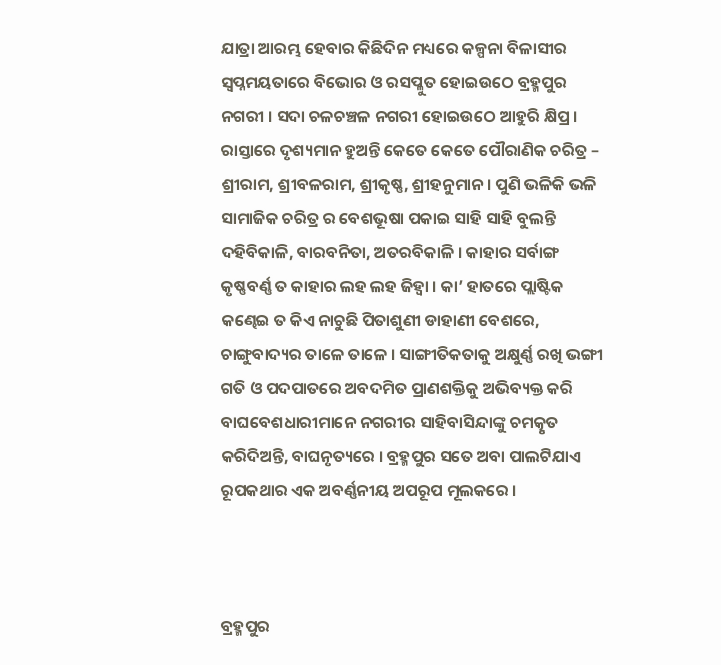ଯାତ୍ରା ଆରମ୍ଭ ହେବାର କିଛିଦିନ ମଧ୍ୟରେ କଳ୍ପନା ବିଳାସୀର ସ୍ବପ୍ନମୟତାରେ ବିଭୋର ଓ ରସପ୍ଳୁତ ହୋଇଉଠେ ବ୍ରହ୍ମପୁର ନଗରୀ । ସଦା ଚଳଚଞ୍ଚଳ ନଗରୀ ହୋଇଉଠେ ଆହୁରି କ୍ଷିପ୍ର । ରାସ୍ତାରେ ଦୃଶ୍ୟମାନ ହୁଅନ୍ତି କେତେ କେତେ ପୌରାଣିକ ଚରିତ୍ର – ଶ୍ରୀରାମ, ଶ୍ରୀବଳରାମ, ଶ୍ରୀକୃଷ୍ଣ, ଶ୍ରୀହନୁମାନ । ପୁଣି ଭଳିକି ଭଳି ସାମାଜିକ ଚରିତ୍ର ର ବେଶଭୂଷା ପକାଇ ସାହି ସାହି ବୁଲନ୍ତି ଦହିବିକାଳି, ବାରବନିତା, ଅତରବିକାଳି । କାହାର ସର୍ବାଙ୍ଗ କୃଷ୍ଣବର୍ଣ୍ଣ ତ କାହାର ଲହ ଲହ ଜିହ୍ୱା । କା’ ହାତରେ ପ୍ଲାଷ୍ଟିକ କଣ୍ଢେଇ ତ କିଏ ନାଚୁଛି ପିତାଶୁଣୀ ଡାହାଣୀ ବେଶରେ, ଚାଙ୍ଗୁବାଦ୍ୟର ତାଳେ ତାଳେ । ସାଙ୍ଗୀତିକତାକୁ ଅକ୍ଷୁର୍ଣ୍ଣ ରଖି ଭଙ୍ଗୀ ଗତି ଓ ପଦପାତରେ ଅବଦମିତ ପ୍ରାଣଶକ୍ତିକୁ ଅଭିବ୍ୟକ୍ତ କରି ବାଘବେଶଧାରୀମାନେ ନଗରୀର ସାହିବାସିନ୍ଦାଙ୍କୁ ଚମତ୍କୃତ କରିଦିଅନ୍ତି, ବାଘନୃତ୍ୟରେ । ବ୍ରହ୍ମପୁର ସତେ ଅବା ପାଲଟିଯାଏ ରୂପକଥାର ଏକ ଅବର୍ଣ୍ଣନୀୟ ଅପରୂପ ମୂଲକରେ ।



ବ୍ରହ୍ମପୁର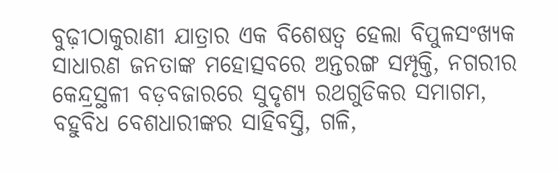ବୁଢ଼ୀଠାକୁରାଣୀ ଯାତ୍ରାର ଏକ ବିଶେଷତ୍ଵ ହେଲା ବିପୁଳସଂଖ୍ୟକ ସାଧାରଣ ଜନତାଙ୍କ ମହୋତ୍ସବରେ ଅନ୍ତରଙ୍ଗ ସମ୍ପୃକ୍ତି, ନଗରୀର କେନ୍ଦ୍ରସ୍ଥଳୀ ବଡ଼ବଜାରରେ ସୁଦୃଶ୍ୟ ରଥଗୁଡିକର ସମାଗମ, ବହୁବିଧ ବେଶଧାରୀଙ୍କର ସାହିବସ୍ତି, ଗଳି,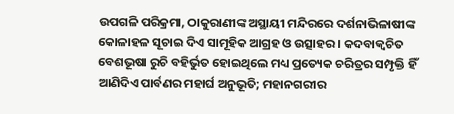ଉପଗଳି ପରିକ୍ରମା, ଠାକୁରାଣୀଙ୍କ ଅସ୍ଥାୟୀ ମନ୍ଦିରରେ ଦର୍ଶନାଭିଳାଷୀଙ୍କ କୋଳାହଳ ସୂଚାଇ ଦିଏ ସାମୂହିକ ଆଗ୍ରହ ଓ ଉତ୍ସାହର । କଦବାକ୍ୱଚିତ ବେଶଭୂଷା ରୁଚି ବହିର୍ଭୁତ ହୋଇଥିଲେ ମଧ୍ୟ ପ୍ରତ୍ୟେକ ଚରିତ୍ରର ସମ୍ପୃକ୍ତି ହିଁ ଆଣିଦିଏ ପାର୍ବଣର ମହାର୍ଘ ଅନୁଭୂତି; ମହାନଗରୀର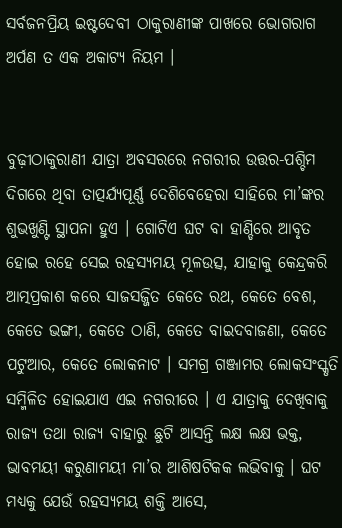ସର୍ବଜନପ୍ରିୟ ଇଷ୍ଟଦେବୀ ଠାକୁରାଣୀଙ୍କ ପାଖରେ ଭୋଗରାଗ ଅର୍ପଣ ତ ଏକ ଅକାଟ୍ୟ ନିୟମ ।


ବୁଢ଼ୀଠାକୁରାଣୀ ଯାତ୍ରା ଅବସରରେ ନଗରୀର ଉତ୍ତର-ପଶ୍ଚିମ ଦିଗରେ ଥିବା ତାତ୍ପର୍ଯ୍ୟପୂର୍ଣ୍ଣ ଦେଶିବେହେରା ସାହିରେ ମା’ଙ୍କର ଶୁଭଖୁଣ୍ଟି ସ୍ଥାପନା ହୁଏ । ଗୋଟିଏ ଘଟ ବା ହାଣ୍ଡିରେ ଆବୃତ ହୋଇ ରହେ ସେଇ ରହସ୍ୟମୟ ମୂଳଉତ୍ସ, ଯାହାକୁ କେନ୍ଦ୍ରକରି ଆତ୍ମପ୍ରକାଶ କରେ ସାଜସଜ୍ଜିତ କେତେ ରଥ, କେତେ ବେଶ, କେତେ ଭଙ୍ଗୀ, କେତେ ଠାଣି, କେତେ ବାଇଦବାଜଣା, କେତେ ପଟୁଆର, କେତେ ଲୋକନାଟ । ସମଗ୍ର ଗଞ୍ଜାମର ଲୋକସଂସ୍କୃତି ସମ୍ମିଳିତ ହୋଇଯାଏ ଏଇ ନଗରୀରେ । ଏ ଯାତ୍ରାକୁ ଦେଖିବାକୁ ରାଜ୍ୟ ତଥା ରାଜ୍ୟ ବାହାରୁ ଛୁଟି ଆସନ୍ତି ଲକ୍ଷ ଲକ୍ଷ ଭକ୍ତ, ଭାବମୟୀ କରୁଣାମୟୀ ମା’ର ଆଶିଷଟିକକ ଲଭିବାକୁ । ଘଟ ମଧ୍ୟକୁ ଯେଉଁ ରହସ୍ୟମୟ ଶକ୍ତି ଆସେ,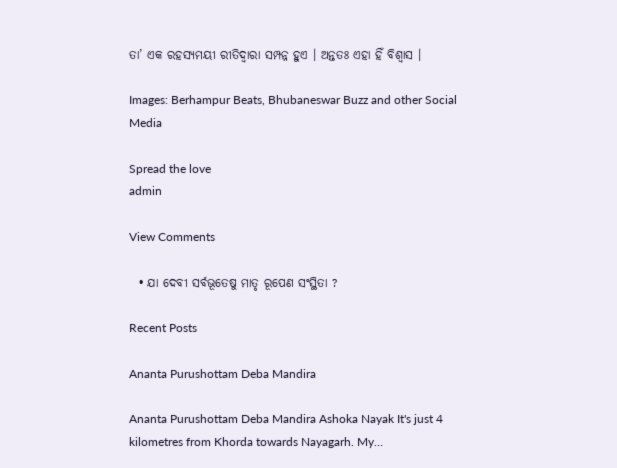ତା’ ଏକ ରହସ୍ୟମୟୀ ରୀତିଦ୍ଵାରା ସମ୍ପନ୍ନ ହୁଏ । ଅନ୍ତତଃ ଏହା ହିଁ ବିଶ୍ୱାସ ।

Images: Berhampur Beats, Bhubaneswar Buzz and other Social Media

Spread the love
admin

View Comments

  • ଯା ଦେବୀ ସର୍ବଭୂତେଷୁ ମାତୃ ରୂପେଣ ସଂସ୍ଥିତା ?

Recent Posts

Ananta Purushottam Deba Mandira

Ananta Purushottam Deba Mandira Ashoka Nayak It's just 4 kilometres from Khorda towards Nayagarh. My…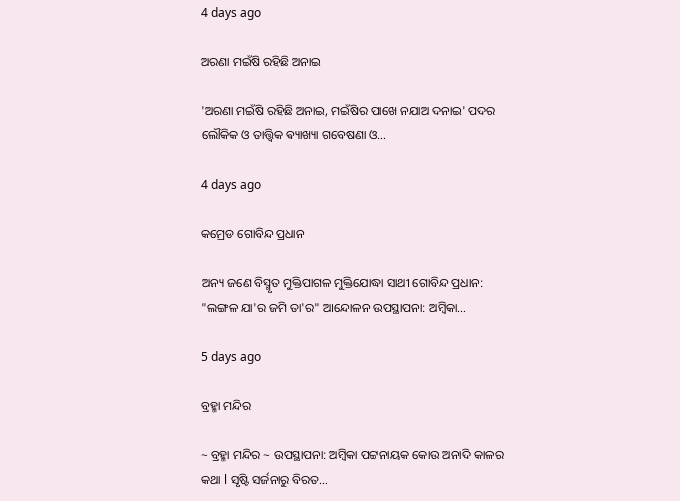4 days ago

ଅରଣା ମଇଁଷି ରହିଛି ଅନାଇ

'ଅରଣା ମଇଁଷି ରହିଛି ଅନାଇ, ମଇଁଷିର ପାଖେ ନଯାଅ ଦନାଇ' ପଦର ଲୌକିକ ଓ ତାତ୍ତ୍ଵିକ ଵ୍ୟାଖ୍ୟା ଗବେଷଣା ଓ…

4 days ago

କମ୍ରେଡ ଗୋବିନ୍ଦ ପ୍ରଧାନ

ଅନ୍ୟ ଜଣେ ବିସ୍ମୃତ ମୁକ୍ତିପାଗଳ ମୁକ୍ତିଯୋଦ୍ଧା ସାଥୀ ଗୋବିନ୍ଦ ପ୍ରଧାନ: "ଲଙ୍ଗଳ ଯା'ର ଜମି ତା'ର" ଆନ୍ଦୋଳନ ଉପସ୍ଥାପନା: ଅମ୍ବିକା…

5 days ago

ବ୍ରହ୍ମା ମନ୍ଦିର

~ ବ୍ରହ୍ମା ମନ୍ଦିର ~ ଉପସ୍ଥାପନା: ଅମ୍ବିକା ପଟ୍ଟନାୟକ କୋଉ ଅନାଦି କାଳର କଥା l ସୃଷ୍ଟି ସର୍ଜନାରୁ ବିରତ…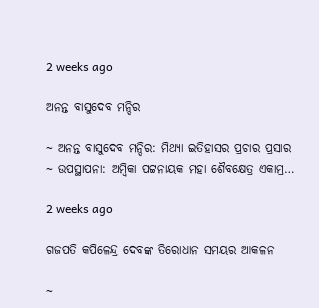2 weeks ago

ଅନନ୍ତ ବାସୁଦେବ ମନ୍ଦିର

~ ଅନନ୍ତ ବାସୁଦେବ ମନ୍ଦିର: ମିଥ୍ୟା ଇତିହାସର ପ୍ରଚାର ପ୍ରସାର ~ ଉପସ୍ଥାପନା: ଅମ୍ବିକା ପଟ୍ଟନାୟକ ମହା ଶୈବକ୍ଷେତ୍ର ଏକାମ୍ର…

2 weeks ago

ଗଜପତି କପିଳେନ୍ଦ୍ର ଦେବଙ୍କ ତିରୋଧାନ ସମୟର ଆକଳନ

~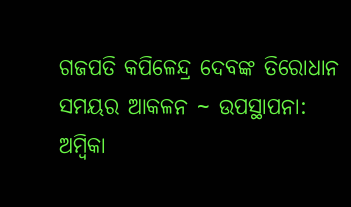ଗଜପତି କପିଳେନ୍ଦ୍ର ଦେବଙ୍କ ତିରୋଧାନ ସମୟର ଆକଳନ ~ ଉପସ୍ଥାପନା: ଅମ୍ବିକା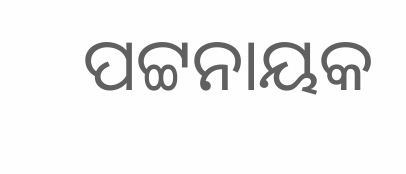ପଟ୍ଟନାୟକ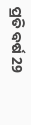ପ୍ରତି ବର୍ଷ 29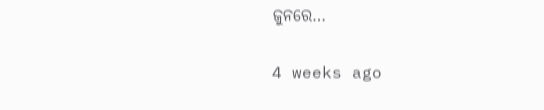ଜୁନରେ…

4 weeks ago